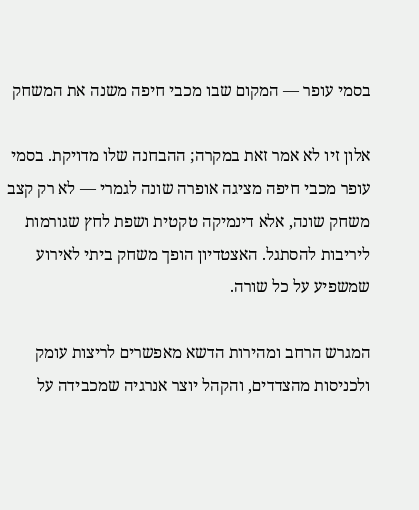בסמי עופר — המקום שבו מכבי חיפה משנה את המשחק

אלון זיו לא אמר זאת במקרה; ההבחנה שלו מדויקת. בסמי עופר מכבי חיפה מציגה אופרה שונה לגמרי — לא רק קצב משחק שונה, אלא דינמיקה טקטית ושפת לחץ שגורמות ליריבות להסתגל. האצטדיון הופך משחק ביתי לאירוע שמשפיע על כל שורה.

המגרש הרחב ומהירות הדשא מאפשרים לריצות עומק ולכניסות מהצדדים, והקהל יוצר אנרגיה שמכבידה על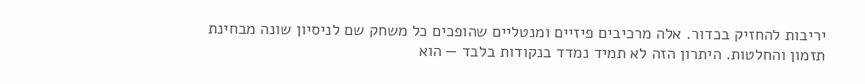יריבות להחזיק בכדור. אלה מרכיבים פיזיים ומנטליים שהופכים כל משחק שם לניסיון שונה מבחינת תזמון והחלטות. היתרון הזה לא תמיד נמדד בנקודות בלבד — הוא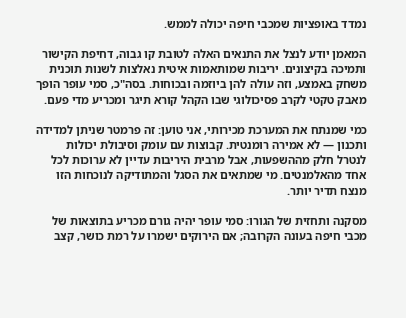נמדד באופציות שמכבי חיפה יכולה לממש.

המאמן יודע לנצל את התנאים האלה לטובת קו גבוה, דחיפת הקישור ותמיכה בקיצונים. יריבות שמותאמות איטית נאלצות לשנות תוכנית משחק באמצע, וזה עולה להן ביוזמה ובכוחות. בסה"כ, סמי עופר הופך מאבק טקטי לקרב פסיכולוגי שבו הקהל קורא תיגר ומכריע מדי פעם.

כמי שמנתח את המערכת מכירותי, אני טוען: זה פרמטר שניתן למדידה ותכנון — לא אמירה רומנטית. קבוצות עם עומק וסיבולת יכולות לנטרל חלק מההשפעות, אבל מרבית היריבות עדיין לא ערוכות לכל אחד מהאלמנטים. מי שמתאים את הסגל והמתודיקה לנוכחות הזו מנצח תדיר יותר.

מסקנה ותחזית של הגורו: סמי עופר יהיה גורם מכריע בתוצאות של מכבי חיפה בעונה הקרובה; אם הירוקים ישמרו על רמת כושר, קצב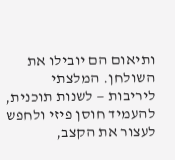ותיאום הם יובילו את השולחן. המלצתי ליריבות — לשנות תוכנית, להעמיד חוסן פיזי ולחפש לעצור את הקצב,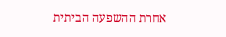אחרת ההשפעה הביתית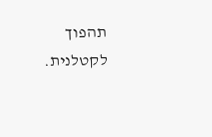תהפוך לקטלנית.